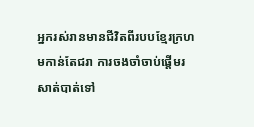អ្នករស់រានមានជីវិតពីរបបខ្មែរក្រហមកាន់តែជរា ការចងចាំចាប់ផ្តើមរសាត់បាត់ទៅ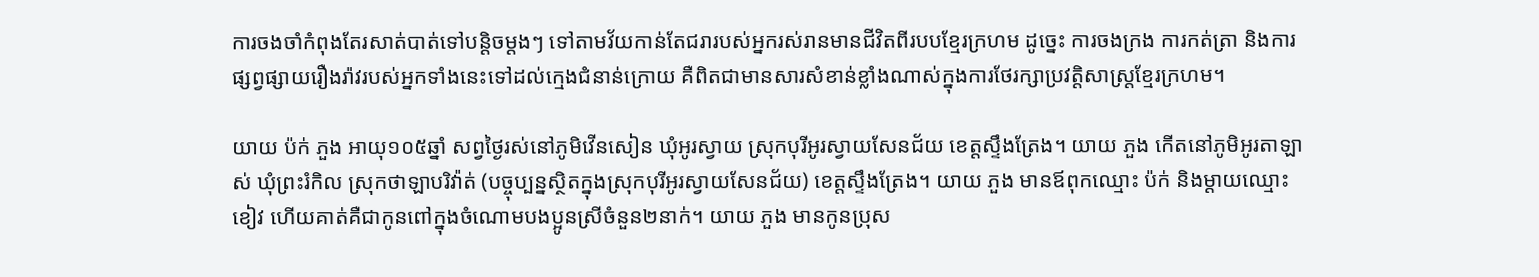ការចងចាំកំពុងតែរសាត់បាត់ទៅបន្តិចម្តងៗ ទៅតាមវ័យកាន់តែជរារបស់អ្នករស់រានមានជីវិតពីរបបខ្មែរក្រហម ដូច្នេះ ការចងក្រង ការកត់ត្រា និងការផ្សព្វផ្សាយរឿងរ៉ាវរបស់អ្នកទាំងនេះទៅដល់ក្មេងជំនាន់ក្រោយ គឺពិតជាមានសារសំខាន់ខ្លាំងណាស់ក្នុងការថែរក្សាប្រវត្តិសាស្ត្រខ្មែរក្រហម។

យាយ ប៉ក់ ភួង អាយុ១០៥ឆ្នាំ សព្វថ្ងៃរស់នៅភូមិវើនសៀន ឃុំអូរស្វាយ ស្រុកបុរីអូរស្វាយសែនជ័យ ខេត្តស្ទឹងត្រែង។ យាយ ភួង កើតនៅភូមិអូរតាឡាស់ ឃុំព្រះរំកិល ស្រុកថាឡាបរិវ៉ាត់ (បច្ចុប្បន្នស្ថិតក្នុងស្រុកបុរីអូរស្វាយសែនជ័យ) ខេត្តស្ទឹងត្រែង។ យាយ ភួង មានឪពុកឈ្មោះ ប៉ក់ និងម្ដាយឈ្មោះ ខៀវ ហើយគាត់គឺជាកូនពៅក្នុងចំណោមបងប្អូនស្រីចំនួន២នាក់។ យាយ ភួង មានកូនប្រុស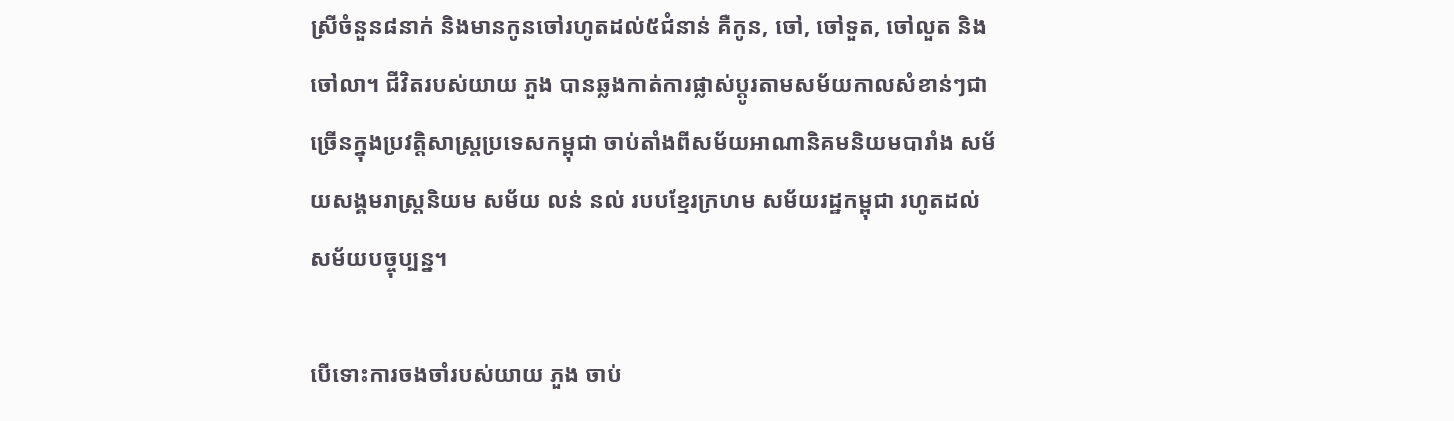ស្រីចំនួន៨នាក់ និងមានកូនចៅរហូតដល់៥ជំនាន់ គឺកូន, ចៅ, ចៅទួត, ចៅលួត និងចៅលា។ ជីវិតរបស់យាយ ភួង បានឆ្លងកាត់ការផ្លាស់ប្តូរតាមសម័យកាលសំខាន់ៗជាច្រើនក្នុងប្រវត្តិសាស្ត្រប្រទេសកម្ពុជា ចាប់តាំងពីសម័យអាណានិគមនិយមបារាំង សម័យសង្គមរាស្ត្រនិយម សម័យ លន់ នល់ របបខ្មែរក្រហម សម័យរដ្ឋកម្ពុជា រហូតដល់សម័យបច្ចុប្បន្ន។

បើទោះការចងចាំរបស់យាយ ភួង ចាប់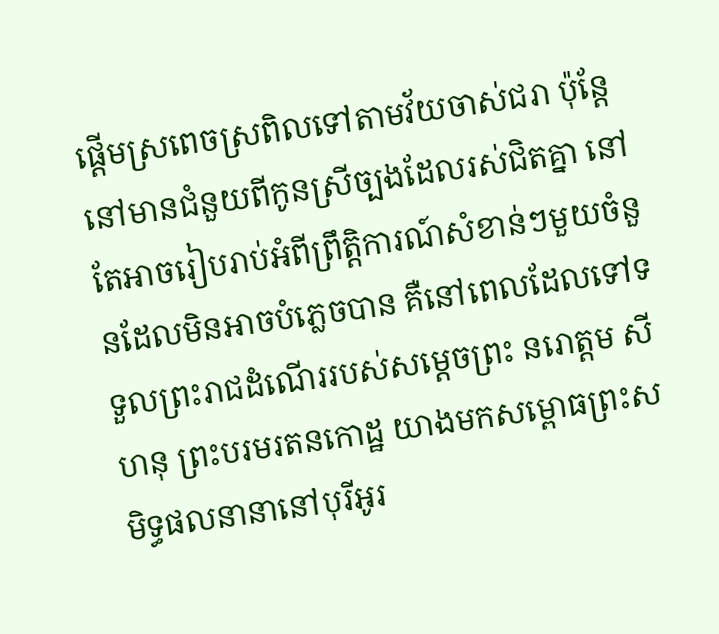ផ្តើមស្រពេចស្រពិលទៅតាមវ័យចាស់ជរា ប៉ុន្ដែនៅមានជំនួយពីកូនស្រីច្បងដែលរស់ជិតគ្នា នៅតែអាចរៀបរាប់អំពីព្រឹត្តិការណ៍សំខាន់ៗមួយចំនួនដែលមិនអាចបំភ្លេចបាន គឺនៅពេលដែលទៅទទួលព្រះរាជដំណើររបស់សម្តេចព្រះ នរោត្តម សីហនុ ព្រះបរមរតនកោដ្ឋ យាងមកសម្ពោធព្រះសមិទ្ធផលនានានៅបុរីអូរ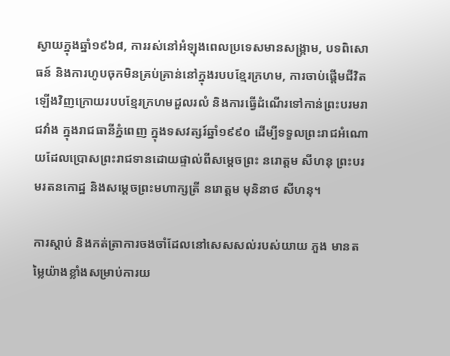ស្វាយក្នុងឆ្នាំ១៩៦៨, ការរស់នៅអំឡុងពេលប្រទេសមានសង្គ្រាម, បទពិសោធន៍ និងការហូបចុកមិនគ្រប់គ្រាន់នៅក្នុងរបបខ្មែរក្រហម, ការចាប់ផ្ដើមជីវិតឡើងវិញក្រោយរបបខ្មែរក្រហមដួលរលំ និងការធ្វើដំណើរទៅកាន់ព្រះបរមរាជវាំង ក្នុងរាជធានីភ្នំពេញ ក្នុងទសវត្សរ៍ឆ្នាំ១៩៩០ ដើម្បីទទួលព្រះរាជអំណោយដែលប្រោសព្រះរាជទានដោយផ្ទាល់ពីសម្តេចព្រះ នរោត្តម សីហនុ ព្រះបរមរតនកោដ្ឋ និងសម្តេចព្រះមហាក្សត្រី នរោត្តម មុនិនាថ សីហនុ។

ការស្តាប់ និងកត់ត្រាការចងចាំដែលនៅសេសសល់របស់យាយ ភួង មានតម្លៃយ៉ាងខ្លាំងសម្រាប់ការយ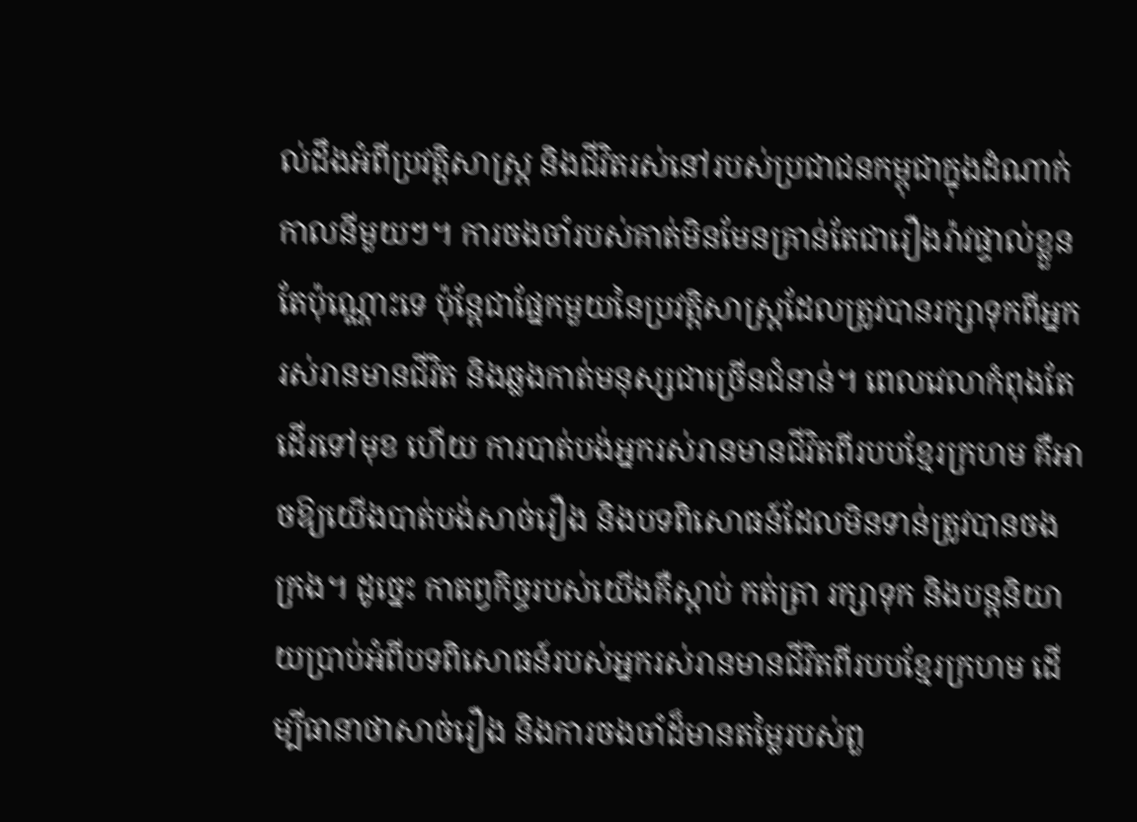ល់ដឹងអំពីប្រវត្តិសាស្ត្រ និងជីវិតរស់នៅរបស់ប្រជាជនកម្ពុជាក្នុងដំណាក់កាលនីមួយៗ។ ការចងចាំរបស់គាត់មិនមែនគ្រាន់តែជារឿងរ៉ាវផ្ទាល់ខ្លួនតែប៉ុណ្ណោះទេ ប៉ុន្តែជាផ្នែកមួយនៃប្រវត្តិសាស្ត្រដែលត្រូវបានរក្សាទុកពីអ្នករស់រានមានជីវិត និងឆ្លងកាត់មនុស្សជាច្រើនជំនាន់។ ពេលវេលាកំពុងតែដើរទៅមុខ ហើយ ការបាត់បង់អ្នករស់រានមានជីវិតពីរបបខ្មែរក្រហម គឺអាចឱ្យយើងបាត់បង់សាច់រឿង និងបទពិសោធន៍ដែលមិនទាន់ត្រូវបានចងក្រង។ ដូច្នេះ កាតព្វកិច្ចរបស់យើងគឺស្តាប់ កត់ត្រា រក្សាទុក និងបន្តនិយាយប្រាប់អំពីបទពិសោធន៍របស់អ្នករស់រានមានជីវិតពីរបបខ្មែរក្រហម ដើម្បីធានាថាសាច់រឿង និងការចងចាំដ៏មានតម្លៃរបស់ពួ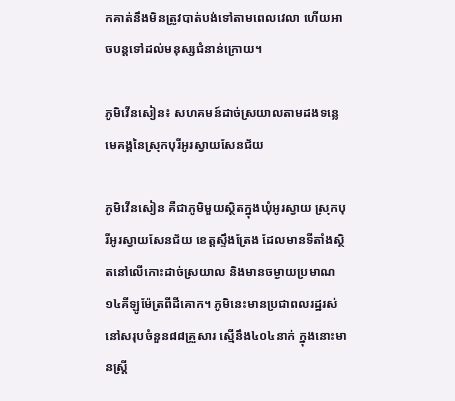កគាត់នឹងមិនត្រូវបាត់បង់ទៅតាមពេលវេលា ហើយអាចបន្តទៅដល់មនុស្សជំនាន់ក្រោយ។

ភូមិវើនសៀន៖ សហគមន៍ដាច់ស្រយាលតាមដងទន្លេមេគង្គនៃស្រុកបុរីអូរស្វាយសែនជ័យ

ភូមិវើនសៀន គឺជាភូមិមួយស្ថិតក្នុងឃុំអូរស្វាយ ស្រុកបុរីអូរស្វាយសែនជ័យ ខេត្តស្ទឹងត្រែង ដែលមានទីតាំងស្ថិតនៅលើកោះដាច់ស្រយាល និងមានចម្ងាយប្រមាណ១៤គីឡូម៉ែត្រពីដីគោក។ ភូមិនេះមានប្រជាពលរដ្ឋរស់នៅសរុបចំនួន៨៨គ្រួសារ ស្មើនឹង៤០៤នាក់ ក្នុងនោះមានស្ត្រី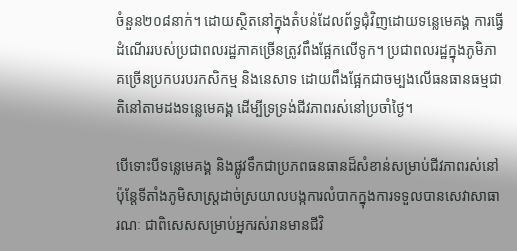ចំនួន២០៨នាក់។ ដោយស្ថិតនៅក្នុងតំបន់ដែលព័ទ្ធជុំវិញដោយទន្លេមេគង្គ ការធ្វើដំណើររបស់ប្រជាពលរដ្ឋភាគច្រើនត្រូវពឹងផ្អែកលើទូក។ ប្រជាពលរដ្ឋក្នុងភូមិភាគច្រើនប្រកបរបរកសិកម្ម និងនេសាទ ដោយពឹងផ្អែកជាចម្បងលើធនធានធម្មជាតិនៅតាមដងទន្លេមេគង្គ ដើម្បីទ្រទ្រង់ជីវភាពរស់នៅប្រចាំថ្ងៃ។

បើទោះបីទន្លេមេគង្គ និងផ្លូវទឹកជាប្រភពធនធានដ៏សំខាន់សម្រាប់ជីវភាពរស់នៅ ប៉ុន្តែទីតាំងភូមិសាស្ត្រដាច់ស្រយាលបង្កការលំបាកក្នុងការទទួលបានសេវាសាធារណៈ ជាពិសេសសម្រាប់អ្នករស់រានមានជីវិ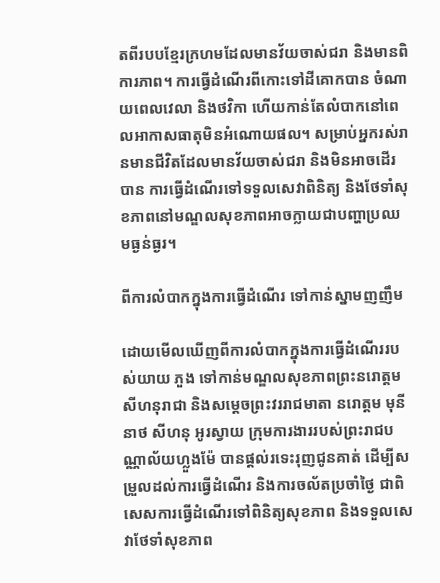តពីរបបខ្មែរក្រហមដែលមានវ័យចាស់ជរា និងមានពិការភាព។ ការធ្វើដំណើរពីកោះទៅដីគោកបាន ចំណាយពេលវេលា និងថវិកា ហើយកាន់តែលំបាកនៅពេលអាកាសធាតុមិនអំណោយផល។ សម្រាប់អ្នករស់រានមានជីវិតដែលមានវ័យចាស់ជរា និងមិនអាចដើរបាន ការធ្វើដំណើរទៅទទួលសេវាពិនិត្យ និងថែទាំសុខភាពនៅមណ្ឌលសុខភាពអាចក្លាយជាបញ្ហាប្រឈមធ្ងន់ធ្ងរ។

ពីការលំបាកក្នុងការធ្វើដំណើរ ទៅកាន់ស្នាមញញឹម

ដោយមើលឃើញពីការលំបាកក្នុងការធ្វើដំណើររបស់យាយ ភួង ទៅកាន់មណ្ឌលសុខភាពព្រះនរោត្តមសីហនុរាជា និងសម្តេចព្រះវររាជមាតា នរោត្តម មុនីនាថ សីហនុ អូរស្វាយ ក្រុមការងាររបស់ព្រះរាជបណ្ណាល័យហ្លួងម៉ែ បានផ្តល់រទេះរុញជូនគាត់ ដើម្បីសម្រួលដល់ការធ្វើដំណើរ និងការចល័តប្រចាំថ្ងៃ ជាពិសេសការធ្វើដំណើរទៅពិនិត្យសុខភាព និងទទួលសេវាថែទាំសុខភាព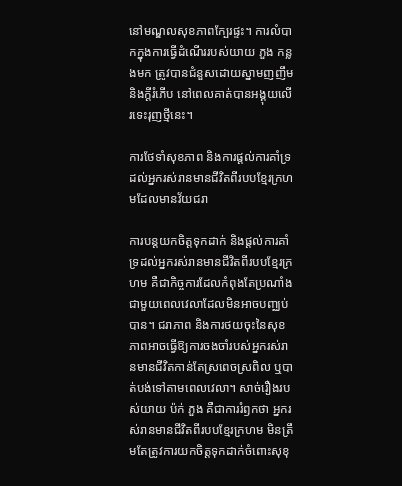នៅមណ្ឌលសុខភាពក្បែរផ្ទះ។ ការលំបាកក្នុងការធ្វើដំណើររបស់យាយ ភួង កន្លងមក ត្រូវបានជំនួសដោយស្នាមញញឹម និងក្តីរំភើប នៅពេលគាត់បានអង្គុយលើរទេះរុញថ្មីនេះ។

ការថែទាំសុខភាព និងការផ្ដល់ការគាំទ្រដល់អ្នករស់រានមានជីវិតពីរបបខ្មែរក្រហមដែលមានវ័យជរា

ការបន្តយកចិត្តទុកដាក់ និងផ្តល់ការគាំទ្រដល់អ្នករស់រានមានជីវិតពីរបបខ្មែរក្រហម គឺជាកិច្ចការដែលកំពុងតែប្រណាំងជាមួយពេលវេលាដែលមិនអាចបញ្ឈប់បាន។ ជរាភាព និងការថយចុះនៃសុខភាពអាចធ្វើឱ្យការចងចាំរបស់អ្នករស់រានមានជីវិតកាន់តែស្រពេចស្រពិល ឬបាត់បង់ទៅតាមពេលវេលា។ សាច់រឿងរបស់យាយ ប៉ក់ ភួង គឺជាការរំឭកថា អ្នករស់រានមានជីវិតពីរបបខ្មែរក្រហម មិនត្រឹមតែត្រូវការយកចិត្តទុកដាក់ចំពោះសុខុ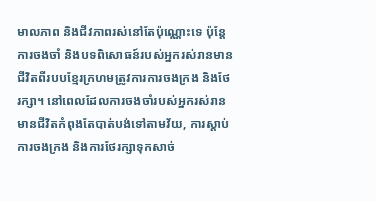មាលភាព និងជីវភាពរស់នៅតែប៉ុណ្ណោះទេ ប៉ុន្តែការចងចាំ និងបទពិសោធន៍របស់អ្នករស់រានមានជីវិតពីរបបខ្មែរក្រហមត្រូវការការចងក្រង និងថែរក្សា។ នៅពេលដែលការចងចាំរបស់អ្នករស់រានមានជីវិតកំពុងតែបាត់បង់ទៅតាមវ័យ, ការស្តាប់ ការចងក្រង និងការថែរក្សាទុកសាច់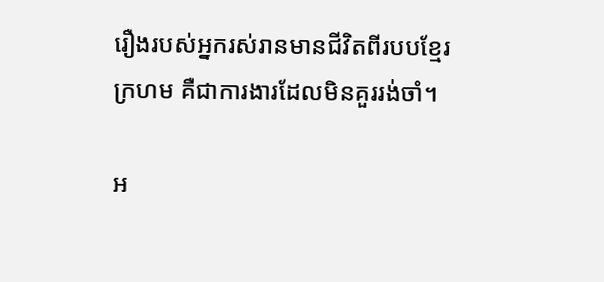រឿងរបស់អ្នករស់រានមានជីវិតពីរបបខ្មែរក្រហម គឺជាការងារដែលមិនគួររង់ចាំ។

អ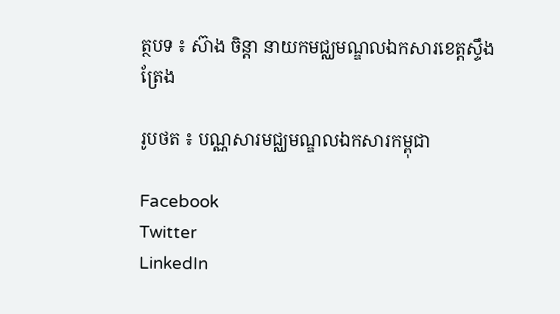ត្ថបទ ៖ ស៊ាង ចិន្ដា នាយកមជ្ឈមណ្ឌលឯកសារខេត្តស្ទឹងត្រែង

រូបថត ៖ បណ្ណសារមជ្ឈមណ្ឌលឯកសារកម្ពុជា

Facebook
Twitter
LinkedIn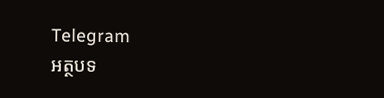Telegram
អត្ថបទ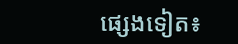ផ្សេងទៀត៖